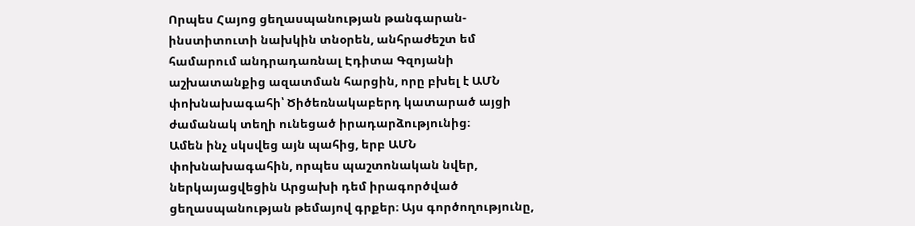Որպես Հայոց ցեղասպանության թանգարան-ինստիտուտի նախկին տնօրեն, անհրաժեշտ եմ համարում անդրադառնալ Էդիտա Գզոյանի աշխատանքից ազատման հարցին, որը բխել է ԱՄՆ փոխնախագահի՝ Ծիծեռնակաբերդ կատարած այցի ժամանակ տեղի ունեցած իրադարձությունից։
Ամեն ինչ սկսվեց այն պահից, երբ ԱՄՆ փոխնախագահին, որպես պաշտոնական նվեր, ներկայացվեցին Արցախի դեմ իրագործված ցեղասպանության թեմայով գրքեր։ Այս գործողությունը,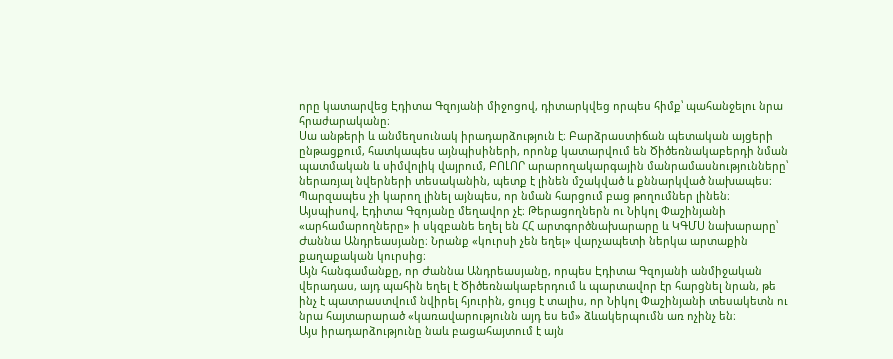որը կատարվեց Էդիտա Գզոյանի միջոցով, դիտարկվեց որպես հիմք՝ պահանջելու նրա հրաժարականը։
Սա անթերի և անմեղսունակ իրադարձություն է։ Բարձրաստիճան պետական այցերի ընթացքում, հատկապես այնպիսիների, որոնք կատարվում են Ծիծեռնակաբերդի նման պատմական և սիմվոլիկ վայրում, ԲՈԼՈՐ արարողակարգային մանրամասնությունները՝ ներառյալ նվերների տեսականին, պետք է լինեն մշակված և քննարկված նախապես։ Պարզապես չի կարող լինել այնպես, որ նման հարցում բաց թողումներ լինեն։
Այսպիսով, Էդիտա Գզոյանը մեղավոր չէ։ Թերացողներն ու Նիկոլ Փաշինյանի «արհամարողները» ի սկզբանե եղել են ՀՀ արտգործնախարարը և ԿԳՄՍ նախարարը՝ Ժաննա Անդրեասյանը։ Նրանք «կուրսի չեն եղել» վարչապետի ներկա արտաքին քաղաքական կուրսից։
Այն հանգամանքը, որ Ժաննա Անդրեասյանը, որպես Էդիտա Գզոյանի անմիջական վերադաս, այդ պահին եղել է Ծիծեռնակաբերդում և պարտավոր էր հարցնել նրան, թե ինչ է պատրաստվում նվիրել հյուրին, ցույց է տալիս, որ Նիկոլ Փաշինյանի տեսակետն ու նրա հայտարարած «կառավարությունն այդ ես եմ» ձևակերպումն առ ոչինչ են։
Այս իրադարձությունը նաև բացահայտում է այն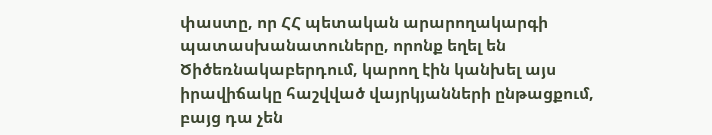փաստը, որ ՀՀ պետական արարողակարգի պատասխանատուները, որոնք եղել են Ծիծեռնակաբերդում, կարող էին կանխել այս իրավիճակը հաշվված վայրկյանների ընթացքում, բայց դա չեն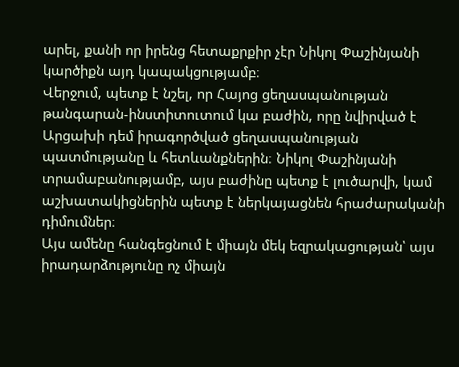արել, քանի որ իրենց հետաքրքիր չէր Նիկոլ Փաշինյանի կարծիքն այդ կապակցությամբ։
Վերջում, պետք է նշել, որ Հայոց ցեղասպանության թանգարան-ինստիտուտում կա բաժին, որը նվիրված է Արցախի դեմ իրագործված ցեղասպանության պատմությանը և հետևանքներին։ Նիկոլ Փաշինյանի տրամաբանությամբ, այս բաժինը պետք է լուծարվի, կամ աշխատակիցներին պետք է ներկայացնեն հրաժարականի դիմումներ։
Այս ամենը հանգեցնում է միայն մեկ եզրակացության՝ այս իրադարձությունը ոչ միայն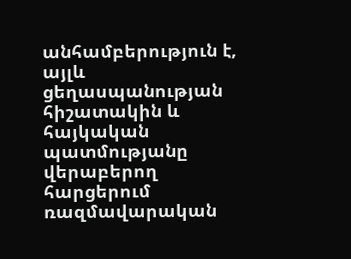անհամբերություն է, այլև ցեղասպանության հիշատակին և հայկական պատմությանը վերաբերող հարցերում ռազմավարական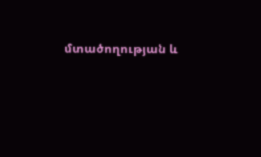մտածողության և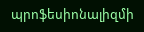պրոֆեսիոնալիզմի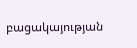բացակայության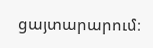ցայտարարում։